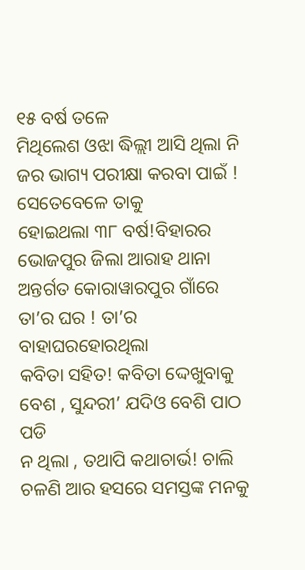୧୫ ବର୍ଷ ତଳେ
ମିଥିଲେଶ ଓଝା ଦ୍ଧିଲ୍ଲୀ ଆସି ଥିଲା ନି ଜର ଭାଗ୍ୟ ପରୀକ୍ଷା କରବା ପାଇଁ ! ସେତେବେଳେ ତାକୁ
ହୋଇଥଲା ୩୮ ବର୍ଷ!ବିହାରର ଭୋଜପୁର ଜିଲା ଆରାହ ଥାନା ଅନ୍ତର୍ଗତ କୋରାୱାରପୁର ଗାଁରେ ତା’ର ଘର ! ତା’ର ବାହାଘରହୋରଥିଲା
କବିତା ସହିତ! କବିତା ଦ୍ଦେଖୁବାକୁ ବେଶ , ସୁନ୍ଦରୀ’ ଯଦିଓ ବେଶି ପାଠ ପଡି
ନ ଥିଲା , ତଥାପି କଥାଚାର୍ଭ! ଚାଲି ଚଳଣି ଆର ହସରେ ସମସ୍ତଙ୍କ ମନକୁ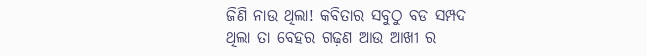ଜିଣି ନାଉ ଥିଲା! କବିତାର ସବୁଠୁ ବଡ ସମ୍ପଦ
ଥିଲା ତା ବେହର ଗଢ଼ଣ ଆଉ ଆଖୀ ର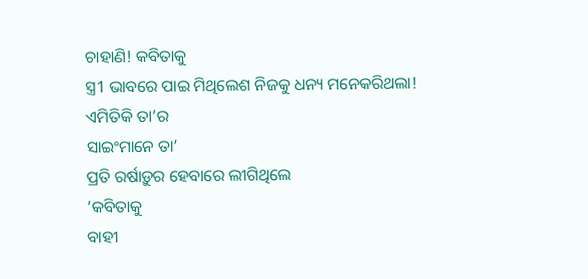ଚାହାଣି! କବିତାକୁ
ସ୍ତ୍ର1 ଭାବରେ ପାଇ ମିଥିଲେଶ ନିଜକୁ ଧନ୍ୟ ମନେକରିଥଲା!
ଏମିତିକି ତା’ର
ସାଇଂମାନେ ତା’
ପ୍ରତି ରର୍ଷାଡ଼ୁର ହେବାରେ ଲୀଗିଥିଲେ
’କବିତାକୁ
ବାହୀ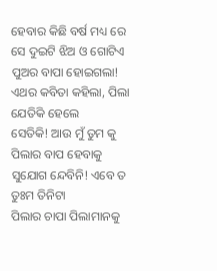ହେବାର କିଛି ବର୍ଷ ମଧ୍ୟ ରେ ସେ ଦୁଇଟି ଝିଅ ଓ ଗୋଟିଏ ପୁଅର ବାପା ହୋଇଗଲା! ଏଥର କବିତା କହିଲା, ପିଲା ଯେତିକି ହେଲେ
ସେତିକି! ଆଉ ମୁଁ ତୁମ କୁ ପିଲାର ବାପ ହେବାକୁ ସୁଯୋଗ ନ୍ଦେବିନି! ଏବେ ତ ତୁଃମ ତିନିଟା
ପିଲାର ଚାପା ପିଲାମାନକୁ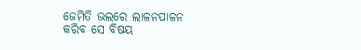ଜେମିତି ଭଲରେ ଲାଳନପାଳନ
କରିବ ସେ ବିଷୟ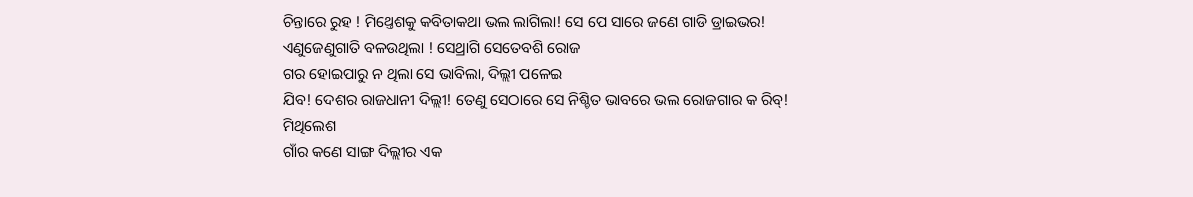ଚିନ୍ତାରେ ରୁହ ! ମିଥ୍ତେଶକୁ କବିତାକଥା ଭଲ ଲାଗିଲା! ସେ ପେ ସାରେ ଜଣେ ଗାଡି ଡ୍ରାଇଭର!
ଏଣୁଜେଣୁଗାତି ବଳଉଥିଲା ! ସେଥ୍ରାଗି ସେତେବଶି ରୋଜ
ଗର ହୋଇପାରୁ ନ ଥିଲା ସେ ଭାବିଲା, ଦିଲ୍ଲୀ ପଳେଇ
ଯିବ! ଦେଶର ରାଜଧାନୀ ଦିଲ୍ଲୀ! ତେଣୁ ସେଠାରେ ସେ ନିଶ୍ଚିତ ଭାବରେ ଭଲ ରୋଜଗାର କ ରିବ୍!
ମିଥିଲେଶ
ଗାଁର କଣେ ସାଙ୍ଗ ଦିଲ୍ଲୀର ଏକ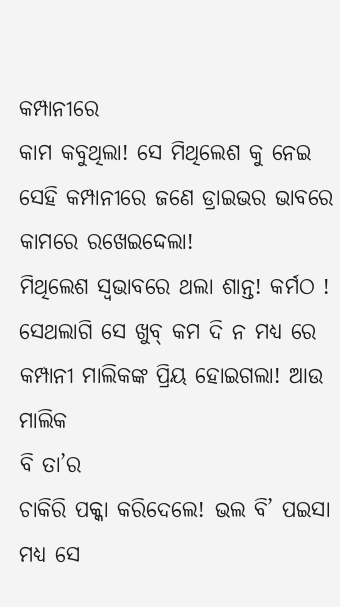କମ୍ପାନୀରେ
କାମ କବୁଥିଲା! ସେ ମିଥିଲେଶ କୁ ନେଇ ସେହି କମ୍ପାନୀରେ ଜଣେ ଡ୍ରାଇଭର ଭାବରେ କାମରେ ରଖେଇଦ୍ଦେଲା!
ମିଥିଲେଶ ସ୍ୱଭାବରେ ଥଲା ଶାନ୍ତ! କର୍ମଠ ! ସେଥଲାଗି ସେ ଖୁବ୍ କମ ଦି ନ ମଧ୍ୟ ରେ କମ୍ପାନୀ ମାଲିକଙ୍କ ପ୍ରିୟ ହୋଇଗଲା! ଆଉ ମାଲିକ
ବି ତା’ର
ଚାକିରି ପକ୍କା କରିଦେଲେ! ଭଲ ବି’ ପଇସା ମଧ୍ୟ ସେ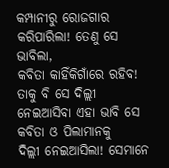କମ୍ପାନୀରୁ ରୋଜଗାର କରିପାରିଲା! ତେଣୁ ସେ ଭାବିଲା,
କବିତା କାହିଁକିଗାଁରେ ରହିବ! ତାକୁ ବି ସେ ଦିଲ୍ଲୀ ନେଇଆସିବା ଏହା ଭାବି ସେ କବିତା ଓ ପିଲାମାନକୁ
ଦିଲ୍ଲୀ ନେଇଆସିଲା! ସେମାନେ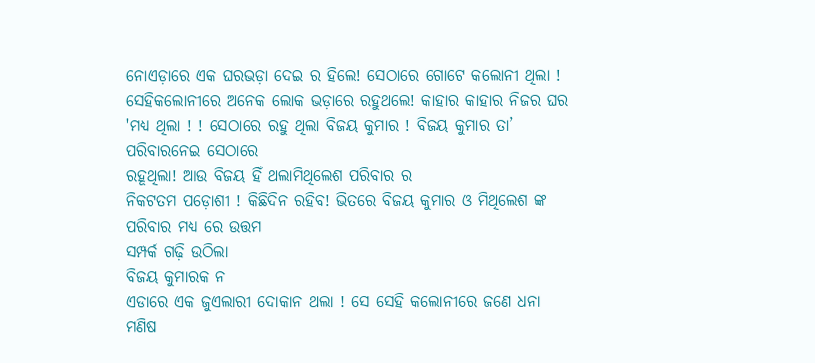ନୋଏଡ଼ାରେ ଏକ ଘରଭଡ଼ା ଦେଇ ର ହିଲେ! ସେଠାରେ ଗୋଟେ କଲୋନୀ ଥିଲା !
ସେହିକଲୋନୀରେ ଅନେକ ଲୋକ ଭଡ଼ାରେ ରହୁଥଲେ! କାହାର କାହାର ନିଜର ଘର 'ମଧ୍ୟ ଥିଲା ! ! ସେଠାରେ ରହୁ ଥିଲା ବିଜୟ କୁମାର ! ବିଜୟ କୁମାର ତା’ ପରିବାରନେଇ ସେଠାରେ
ରହୂଥିଲା! ଆଉ ବିଜୟ ହିଁ ଥଲାମିଥିଲେଶ ପରିବାର ର
ନିକଟତମ ପଡ଼ୋଶୀ ! କିଛିଦିନ ରହିବ! ଭିତରେ ବିଜୟ କୁମାର ଓ ମିଥିଲେଶ ଙ୍କ ପରିବାର ମଧ୍ୟ ରେ ଉତ୍ତମ
ସମ୍ପର୍କ ଗଢ଼ି ଉଠିଲା
ବିଜୟ କୁମାରକ ନ
ଏଡାରେ ଏକ ଜୁଏଲାରୀ ଦୋକାନ ଥଲା ! ସେ ସେହି କଲୋନୀରେ ଜଣେ ଧନା ମଣିଷ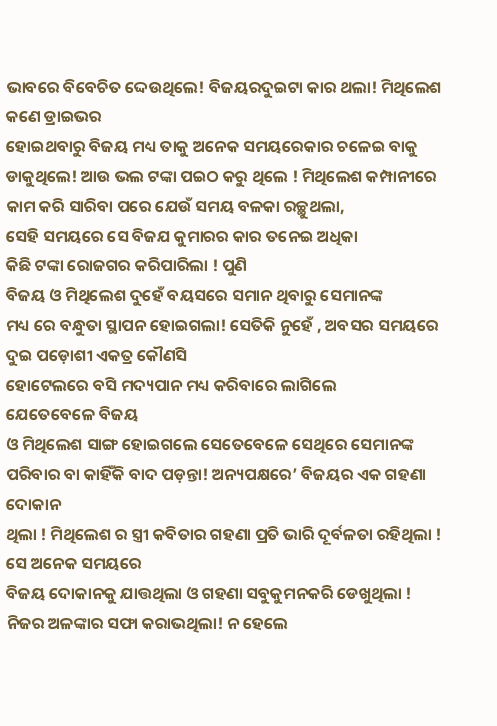ଭାବରେ ବିବେଚିତ ଦ୍ଦେଉଥିଲେ! ବିଜୟରଦୁଇଟା କାର ଥଲା! ମିଥିଲେଶ କଣେ ଡ୍ରାଇଭର
ହୋଇଥବାରୁ ବିଜୟ ମଧ୍ୟ ତାକୁ ଅନେକ ସମୟରେକାର ଚଳେଇ ବାକୁ ଡାକୁଥିଲେ! ଆଉ ଭଲ ଟଙ୍କା ପଇଠ କରୁ ଥିଲେ ! ମିଥିଲେଶ କମ୍ପାନୀରେ କାମ କରି ସାରିବା ପରେ ଯେଉଁ ସମୟ ବଳକା ରଚ୍ଛୁଥଲା,
ସେହି ସମୟରେ ସେ ବିଜଯ କୁମାରର କାର ତନେଇ ଅଧିକା
କିଛି ଟଙ୍କା ରୋଜଗର କରିପାରିଲା ! ପୁଣି
ବିଜୟ ଓ ମିଥିଲେଶ ଦୁହେଁ ବୟସରେ ସମାନ ଥିବାରୁ ସେମାନଙ୍କ
ମଧ୍ୟ ରେ ବନ୍ଧୁତା ସ୍ଥାପନ ହୋଇଗଲା! ସେତିକି ନୁହେଁ , ଅବସର ସମୟରେ ଦୁଇ ପଡ଼ୋଶୀ ଏକତ୍ର କୌଣସି
ହୋଟେଲରେ ବସି ମଦ୍ୟପାନ ମଧ୍ୟ କରିବାରେ ଲାଗିଲେ
ଯେତେବେଳେ ବିଜୟ
ଓ ମିଥିଲେଶ ସାଙ୍ଗ ହୋଇଗଲେ ସେତେବେଳେ ସେଥିରେ ସେମାନଙ୍କ ପରିବାର ବା କାହିଁକି ବାଦ ପଡ଼ନ୍ତା! ଅନ୍ୟପକ୍ଷରେ’ ବିଜୟର ଏକ ଗହଣା ଦୋକାନ
ଥିଲା ! ମିଥିଲେଶ ର ସ୍ତ୍ରୀ କବିତାର ଗହଣା ପ୍ରତି ଭାରି ଦୂର୍ବଳତା ରହିଥିଲା ! ସେ ଅନେକ ସମୟରେ
ବିଜୟ ଦୋକାନକୁ ଯାତ୍ତଥିଲା ଓ ଗହଣା ସବୁକୁମନକରି ଡେଖୁଥିଲା ! ନିଜର ଅଳଙ୍କାର ସଫା କରାଭଥିଲା! ନ ହେଲେ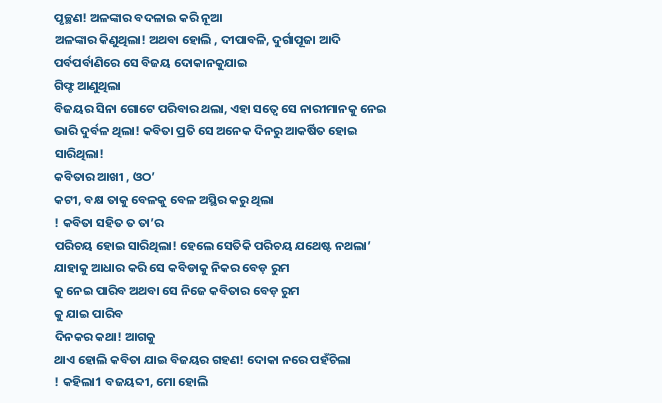ପୃଚ୍ଛଣ! ଅଳଙ୍କାର ବଦଳାଇ କରି ନୂଆ
ଅଳଙ୍କାର କିଣୁଥିଲା! ଅଥବା ହୋଲି , ଦୀପାବଳି, ଦୁର୍ଗାପୂଜା ଆଦି ପର୍ବପର୍ବାଣିରେ ସେ ବିଜୟ ଦୋକାନକୁଯାଇ
ଗିଫ୍ଟ ଆଣୁଥିଲା
ବିଜୟର ସିନା ଗୋଟେ ପରିବାର ଥଲା, ଏହା ସତ୍ୱେ ସେ ନାରୀମାନକୁ ନେଇ ଭାରି ଦୁର୍ବଳ ଥିଲା! କବିତା ପ୍ରତି ସେ ଅନେକ ଦିନରୁ ଆକର୍ଷିତ ହୋଇ ସାରିଥିଲା!
କବିତାର ଆଖୀ , ଓଠ’
କଟୀ, ବକ୍ଷ ତାକୁ ବେଳକୁ ବେଳ ଅସ୍ଥିର କରୁ ଥିଲା
! କବିତା ସହିତ ତ ତା’ର
ପରିଚୟ ହୋଇ ସାରିଥିଲା! ହେଲେ ସେତିକି ପରିଚୟ ଯଥେଷ୍ଟ ନଥଲା’ ଯାହାକୁ ଆଧାର କରି ସେ କବିଡାକୁ ନିକର ବେଡ଼ ରୁମ
କୁ ନେଇ ପାରିବ ଅଥବା ସେ ନିଜେ କବିତାର ବେଡ଼ ରୁମ
କୁ ଯାଇ ପାରିବ
ଦିନକର କଥା! ଆଗକୁ
ଥାଏ ହୋଲି କବିତା ଯାଇ ବିଜୟର ଗହଣ! ଦୋକା ନରେ ପହଁଚିଲା
! କହିଲା1 ବଜୟବ୍ଦୀ, ମୋ ହୋଲି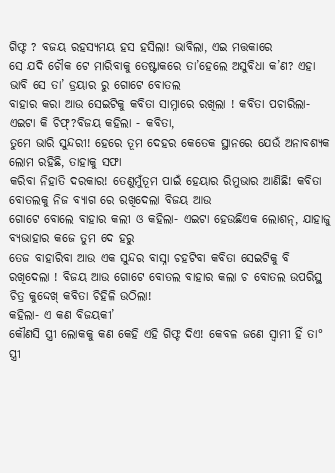ଗିଫ୍ଟ ? ବଜୟ ରହସ୍ୟମୟ ହସ ହସିଲା! ଭାବିଲା, ଏଇ ମତ୍ତକାରେ
ସେ ଯଦି ଚୌକ ଟେ ମାରିବାକୁ ତେଷ୍ଟାକରେ ତା’ହେଲେ ଅସୁବିଧା କ’ଣ? ଏହା ଭାବି ସେ ତା’ ଡ୍ରୟାର ରୁ ଗୋଟେ ବୋତଲ
ବାହାର କରା ଆଉ ସେଇଟିକୁ କବିତା ସାମ୍ନାରେ ରଖିଲା ! କବିତା ପଚାରିଲା- ଏଇଟା କି ଚିଫ୍?ବିଜୟ କହିଲା - କବିତା,
ତୁମେ ଭାରି ସୁନ୍ଦରୀ! ହେରେ ତୂମ ଦେହର କେତେକ ସ୍ଥାନରେ ଯେଉଁ ଅନାବଶ୍ୟକ ଲୋମ ରହିଛି, ତାହାକୁ ସଫା
କରିବା ନିହାତି ଦରକାର! ତେଣୁମୁଁତୂମ ପାଇଁ ହେୟାର ରିମୁଭାର ଆଣିଛି! କବିତା ବୋତଲକୁ ନିଜ ବ୍ୟାଗ ରେ ରଖିଦେଲା ବିଜୟ ଆଉ
ଗୋଟେ ବୋଲେ ବାହାର କଲୀ ଓ କହିଲା- ଏଇଟା ହେଉଛିଏକ ଲୋଶନ୍, ଯାହାଜୁ ବ୍ୟଭାହାର କଜେ ତୁମ ଦେ ହରୁ
ତେଜ ବାହାରିବା ଆଉ ଏକ ସୁନ୍ଦର ବାସ୍ନା ଚହଟିବା କବିତା ସେଇଟିକୁ ବି ରଖିଦେଲା ! ବିଜୟ ଆଉ ଗୋଟେ ବୋତଲ ବାହାର କଲା ଚ ବୋତଲ ଉପରିସ୍ଥ ଚିତ୍ର କୁଦ୍ଦେଖ୍ କବିତା ଚିହିଳି ଉଠିଲା!
କହିଲା- ଏ କଣ ବିଜୟକୀ’
କୌଣସି ସ୍ତ୍ରୀ ଲୋକକୁ କଣ କେହି ଏହି ଗିଫ୍ଟ ଦିଏ! କେବଳ ଜଣେ ସ୍ବାମୀ ହିଁ ତା° ସ୍ତ୍ରୀ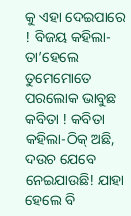କୁ ଏହା ଦେଇପାରେ
! ବିଜୟ କହିଲା- ତା’ହେଲେ
ତୁମେମୋତେ ପରଲୋକ ଭାବୁଛ କବିତା ! କବିତା କହିଲା-ଠିକ୍ ଅଛି, ଦଉଚ ଯେବେ ନେଇଯାଉଛି! ଯାହା ହେଲେ ବି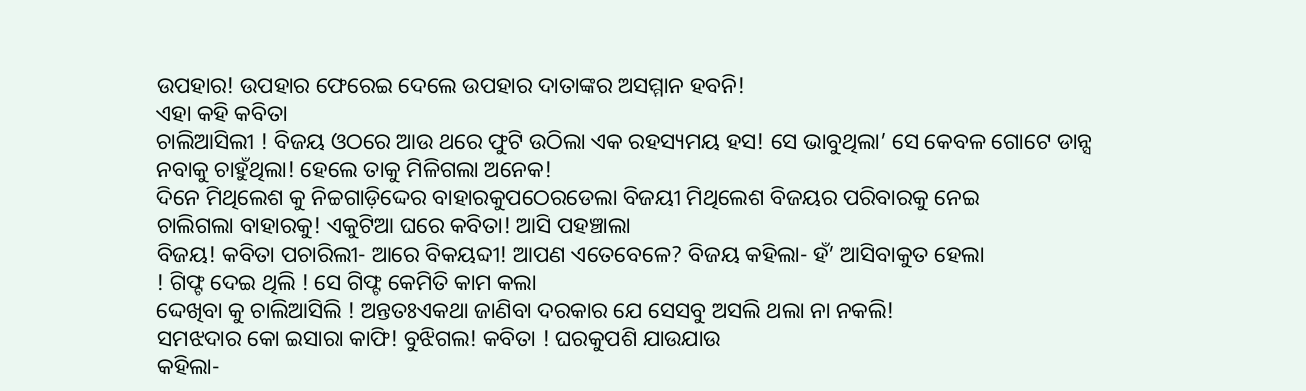ଉପହାର! ଉପହାର ଫେରେଇ ଦେଲେ ଉପହାର ଦାତାଙ୍କର ଅସମ୍ମାନ ହବନି!
ଏହା କହି କବିତା
ଚାଲିଆସିଲୀ ! ବିଜୟ ଓଠରେ ଆଉ ଥରେ ଫୁଟି ଉଠିଲା ଏକ ରହସ୍ୟମୟ ହସ! ସେ ଭାବୁଥିଲା’ ସେ କେବଳ ଗୋଟେ ଡାନ୍ସ
ନବାକୁ ଚାହୁଁଥିଲା! ହେଲେ ତାକୁ ମିଳିଗଲା ଅନେକ!
ଦିନେ ମିଥିଲେଶ କୁ ନିଚ୍ଚଗାଡ଼ିଦ୍ଦେର ବାହାରକୁପଠେରଡେଲା ବିଜୟୀ ମିଥିଲେଶ ବିଜୟର ପରିବାରକୁ ନେଇ
ଚାଲିଗଲା ବାହାରକୁ! ଏକୁଟିଆ ଘରେ କବିତା! ଆସି ପହଞ୍ଚାଲା
ବିଜୟ! କବିତା ପଚାରିଲୀ- ଆରେ ବିକୟବ୍ଦୀ! ଆପଣ ଏତେବେଳେ? ବିଜୟ କହିଲା- ହଁ’ ଆସିବାକୁତ ହେଲା
! ଗିଫ୍ଟ ଦେଇ ଥିଲି ! ସେ ଗିଫ୍ଟ କେମିତି କାମ କଲା
ଦ୍ଦେଖିବା କୁ ଚାଲିଆସିଲି ! ଅନ୍ତତଃଏକଥା ଜାଣିବା ଦରକାର ଯେ ସେସବୁ ଅସଲି ଥଲା ନା ନକଲି!
ସମଝଦାର କୋ ଇସାରା କାଫି! ବୁଝିଗଲ! କବିତା ! ଘରକୁପଶି ଯାଉଯାଉ
କହିଲା-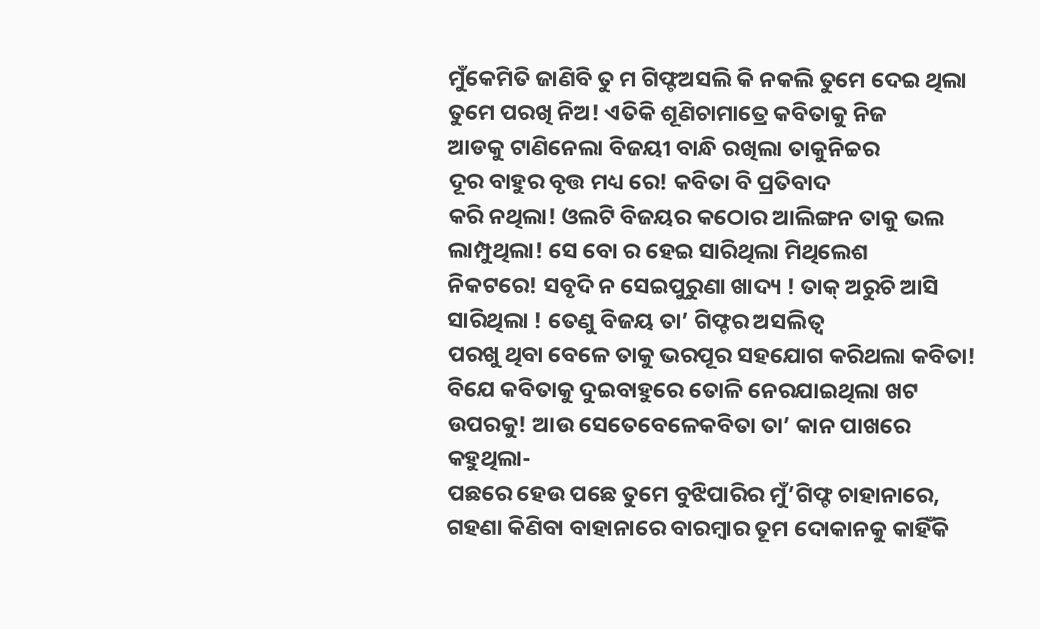ମୁଁକେମିତି ଜାଣିବି ତୁ ମ ଗିଫ୍ଟଅସଲି କି ନକଲି ତୁମେ ଦେଇ ଥିଲା ତୁମେ ପରଖି ନିଅ! ଏତିକି ଶୂଣିଚାମାତ୍ରେ କବିତାକୁ ନିଜ
ଆଡକୁ ଟାଣିନେଲା ବିଜୟୀ ବାନ୍ଧି ରଖିଲା ତାକୁନିଚ୍ଚର
ଦୂର ବାହୁର ବୃତ୍ତ ମଧ୍ୟ ରେ! କବିତା ବି ପ୍ରତିବାଦ
କରି ନଥିଲା! ଓଲଟି ବିଜୟର କଠୋର ଆଲିଙ୍ଗନ ତାକୁ ଭଲ
ଲାମ୍ପୁଥିଲା! ସେ ବୋ ର ହେଇ ସାରିଥିଲା ମିଥିଲେଶ
ନିକଟରେ! ସବୃଦି ନ ସେଇପୁରୁଣା ଖାଦ୍ୟ ! ତାକ୍ ଅରୁଚି ଆସି ସାରିଥିଲା ! ତେଣୁ ବିଜୟ ତା’ ଗିଫ୍ଟର ଅସଲିତ୍ଵ
ପରଖୁ ଥିବା ବେଳେ ତାକୁ ଭରପୂର ସହଯୋଗ କରିଥଲା କବିତା!
ବିଯେ କବିତାକୁ ଦୁଇବାହୁରେ ତୋଳି ନେରଯାଇଥିଲା ଖଟ ଉପରକୁ! ଆଉ ସେତେବେଳେକବିତା ତା’ କାନ ପାଖରେ କହୁଥିଲା-
ପଛରେ ହେଉ ପଛେ ତୁମେ ବୁଝିପାରିର ମୁଁ’ଗିଫ୍ଟ ଚାହାନାରେ, ଗହଣା କିଣିବା ବାହାନାରେ ବାରମ୍ବାର ତୂମ ଦୋକାନକୁ କାହିଁକି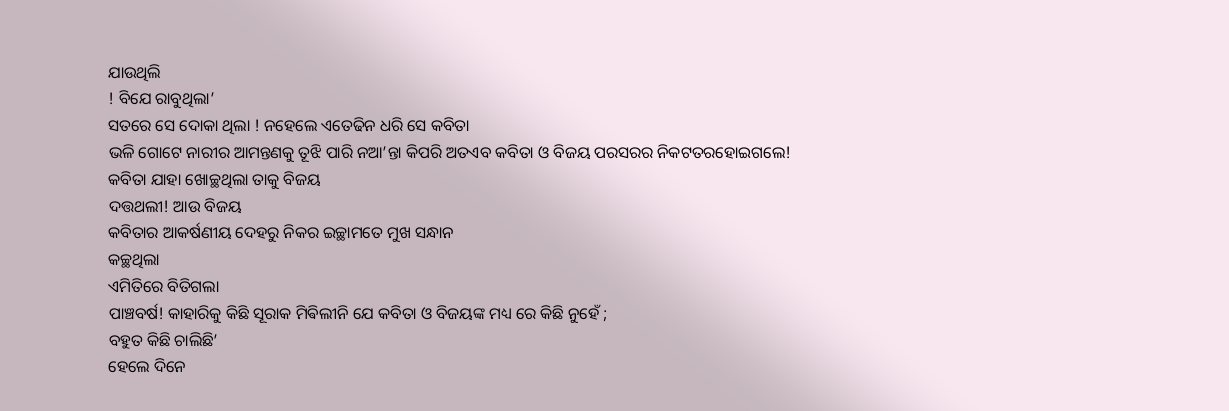ଯାଉଥିଲି
! ବିଯେ ରାବୁଥିଲା’
ସତରେ ସେ ଦୋକା ଥିଲା ! ନହେଲେ ଏତେଢିନ ଧରି ସେ କବିତା
ଭଳି ଗୋଟେ ନାରୀର ଆମନ୍ତଣକୁ ତୂଝି ପାରି ନଆ’ନ୍ତା କିପରି ଅତଏବ କବିତା ଓ ବିଜୟ ପରସରର ନିକଟତରହୋଇଗଲେ!
କବିତା ଯାହା ଖୋଚ୍ଛଥିଲା ତାକୁ ବିଜୟ
ଦତ୍ତଥଲୀ! ଆଉ ବିଜୟ
କବିତାର ଆକର୍ଷଣୀୟ ଦେହରୁ ନିକର ଇଚ୍ଛାମତେ ମୁଖ ସନ୍ଧାନ
କଚ୍ଛଥିଲା
ଏମିତିରେ ବିତିଗଲା
ପାଞ୍ଚବର୍ଷ! କାହାରିକୁ କିଛି ସୂରାକ ମିଵିଲୀନି ଯେ କବିତା ଓ ବିଜୟଙ୍କ ମଧ୍ୟ ରେ କିଛି ନୁହେଁ ;
ବହୁତ କିଛି ଚାଲିଛି’
ହେଲେ ଦିନେ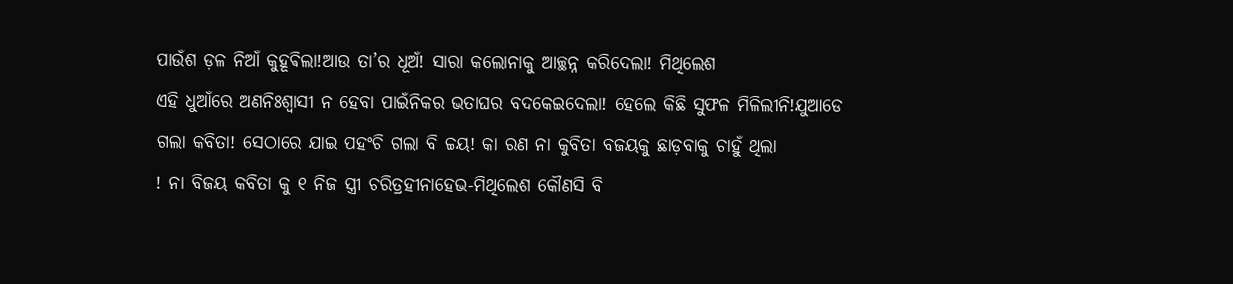ପାଉଁଶ ଡ଼ଳ ନିଆଁ କୁହୂଵିଲା!ଆଉ ତା’ର ଧୂଅଁ! ସାରା କଲୋନାକୁ ଆଚ୍ଛନ୍ନ କରିଦେଲା! ମିଥିଲେଶ
ଏହି ଧୁଆଁରେ ଅଣନିଃଶ୍ବାସୀ ନ ହେବା ପାଇଁନିକର ଭତାଘର ବଦକେଇଦେଲା! ହେଲେ କିଛି ସୁଫଳ ମିଳିଲୀନି!ଯୁଆଡେ
ଗଲା କବିତା! ସେଠାରେ ଯାଇ ପହଂଚି ଗଲା ବି ଚ୍ଚୟ! କା ରଣ ନା କୁବିତା ବଜୟକୁ ଛାଡ଼ବାକୁ ଚାହୁଁ ଥିଲା
! ନା ବିଜୟ କବିତା କୁ ୧ ନିଜ ସ୍ତ୍ରୀ ଚରିତ୍ରହୀନାହେଭ-ମିଥିଲେଶ କୌଣସି ବି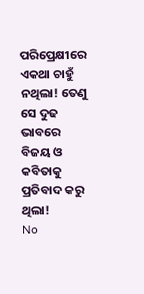ପରିପ୍ରେକ୍ଷୀରେ ଏକଥା ଚାହୁଁ ନଥିଲା! ତେଣୁ
ସେ ଦୁଢ ଭାବରେ ବିଜୟ ଓ କବିତାକୁ ପ୍ରତିବାଦ କରୁ ଥିଲା!
No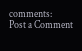comments:
Post a Comment